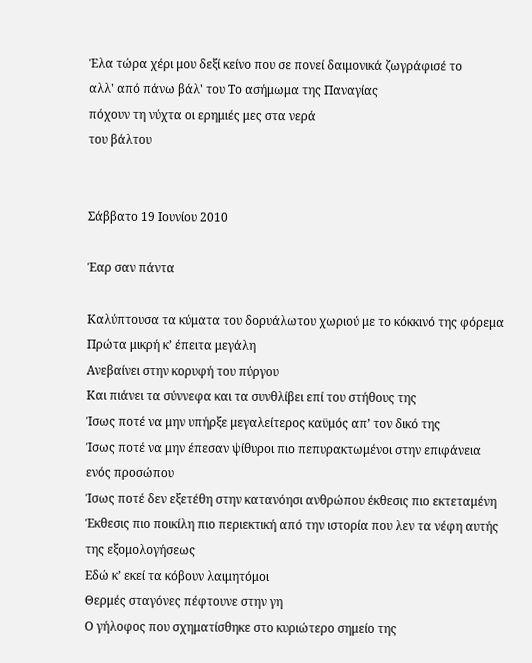Έλα τώρα χέρι μου δεξί κείνο που σε πονεί δαιμονικά ζωγράφισέ το
αλλ' από πάνω βάλ' του Το ασήμωμα της Παναγίας
πόχουν τη νύχτα οι ερημιές μες στα νερά
του βάλτου


Σάββατο 19 Ιουνίου 2010

Έαρ σαν πάντα

Καλύπτουσα τα κύματα του δορυάλωτου χωριού με το κόκκινό της φόρεμα
Πρώτα μικρή κ’ έπειτα μεγάλη
Ανεβαίνει στην κορυφή του πύργου
Και πιάνει τα σύννεφα και τα συνθλίβει επί του στήθους της
Ίσως ποτέ να μην υπήρξε μεγαλείτερος καϋμός απ’ τον δικό της
Ίσως ποτέ να μην έπεσαν ψίθυροι πιο πεπυρακτωμένοι στην επιφάνεια ενός προσώπου
Ίσως ποτέ δεν εξετέθη στην κατανόησι ανθρώπου έκθεσις πιο εκτεταμένη
Έκθεσις πιο ποικίλη πιο περιεκτική από την ιστορία που λεν τα νέφη αυτής της εξομολογήσεως
Εδώ κ’ εκεί τα κόβουν λαιμητόμοι
Θερμές σταγόνες πέφτουνε στην γη
Ο γήλοφος που σχηματίσθηκε στο κυριώτερο σημείο της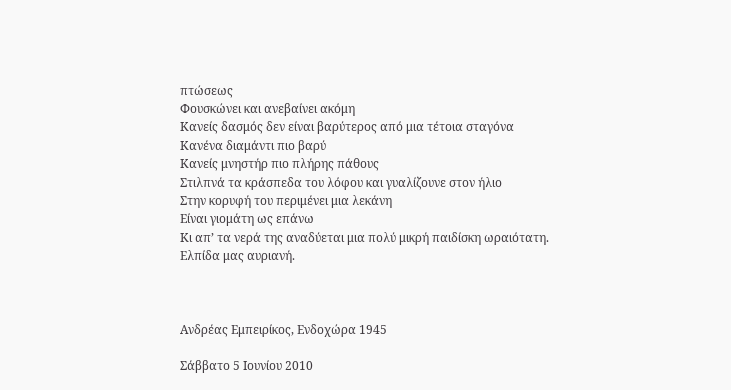πτώσεως
Φουσκώνει και ανεβαίνει ακόμη
Κανείς δασμός δεν είναι βαρύτερος από μια τέτοια σταγόνα
Κανένα διαμάντι πιο βαρύ
Κανείς μνηστήρ πιο πλήρης πάθους
Στιλπνά τα κράσπεδα του λόφου και γυαλίζουνε στον ήλιο
Στην κορυφή του περιμένει μια λεκάνη
Είναι γιομάτη ως επάνω
Κι απ’ τα νερά της αναδύεται μια πολύ μικρή παιδίσκη ωραιότατη.
Ελπίδα μας αυριανή.



Ανδρέας Εμπειρίκος, Ενδοχώρα 1945

Σάββατο 5 Ιουνίου 2010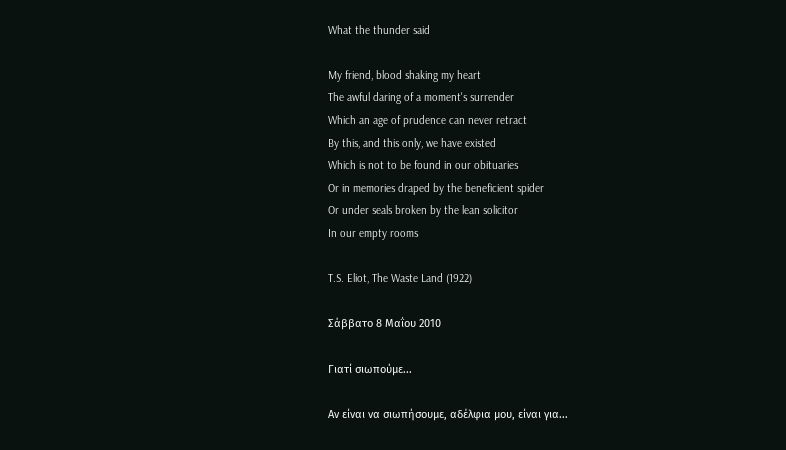What the thunder said

My friend, blood shaking my heart
The awful daring of a moment's surrender
Which an age of prudence can never retract
By this, and this only, we have existed
Which is not to be found in our obituaries
Or in memories draped by the beneficient spider
Or under seals broken by the lean solicitor
In our empty rooms

T.S. Eliot, The Waste Land (1922)

Σάββατο 8 Μαΐου 2010

Γιατί σιωπούμε...

Αν είναι να σιωπήσουμε, αδέλφια μου, είναι για...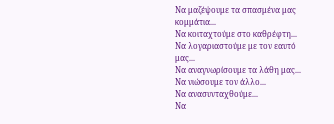Να μαζέψουμε τα σπασμένα μας κομμάτια...
Να κοιταχτούμε στο καθρέφτη...
Να λογαριαστούμε με τον εαυτό μας...
Να αναγνωρίσουμε τα λάθη μας...
Να νιώσουμε τον άλλο...
Να ανασυνταχθούμε...
Να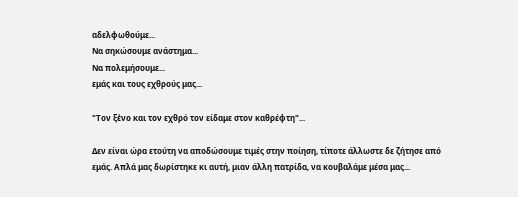αδελφωθούμε...
Να σηκώσουμε ανάστημα...
Να πολεμήσουμε...
εμάς και τους εχθρούς μας...

"Τον ξἐνο και τον εχθρό τον είδαμε στον καθρέφτη"...

Δεν είναι ώρα ετούτη να αποδώσουμε τιμές στην ποίηση, τίποτε άλλωστε δε ζήτησε από εμάς. Απλά μας δωρίστηκε κι αυτή, μιαν άλλη πατρίδα, να κουβαλάμε μέσα μας...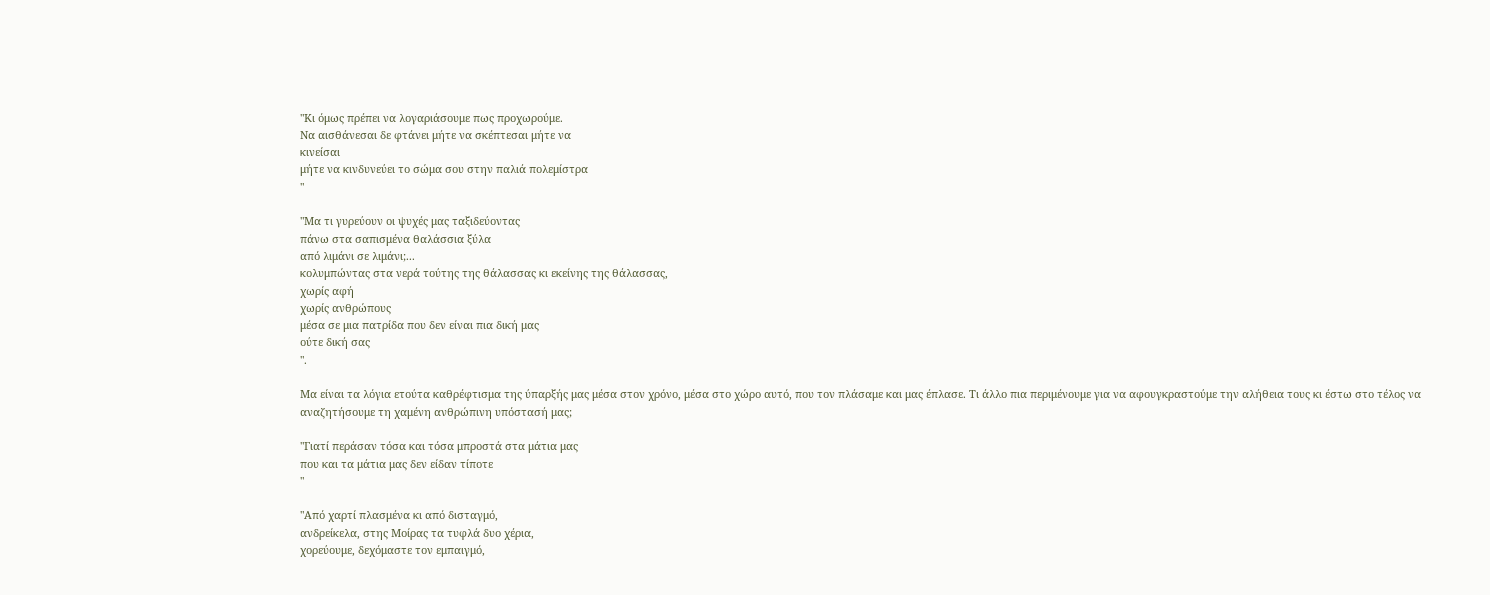"Κι όμως πρέπει να λογαριάσουμε πως προχωρούμε.
Να αισθάνεσαι δε φτάνει μήτε να σκέπτεσαι μήτε να
κινείσαι
μήτε να κινδυνεύει το σώμα σου στην παλιά πολεμίστρα
"

"Μα τι γυρεύουν οι ψυχές μας ταξιδεύοντας
πάνω στα σαπισμένα θαλάσσια ξύλα
από λιμάνι σε λιμάνι;...
κολυμπώντας στα νερά τούτης της θάλασσας κι εκείνης της θάλασσας,
χωρίς αφή
χωρίς ανθρώπους
μέσα σε μια πατρίδα που δεν είναι πια δική μας
ούτε δική σας
".

Μα είναι τα λόγια ετούτα καθρέφτισμα της ύπαρξής μας μέσα στον χρόνο, μέσα στο χώρο αυτό, που τον πλάσαμε και μας έπλασε. Τι άλλο πια περιμένουμε για να αφουγκραστούμε την αλήθεια τους κι έστω στο τέλος να αναζητήσουμε τη χαμένη ανθρώπινη υπόστασή μας;

"Γιατί περάσαν τόσα και τόσα μπροστά στα μάτια μας
που και τα μάτια μας δεν είδαν τίποτε
"

"Από χαρτί πλασμένα κι από δισταγμό,
ανδρείκελα, στης Μοίρας τα τυφλά δυο χέρια,
χορεύουμε, δεχόμαστε τον εμπαιγμό,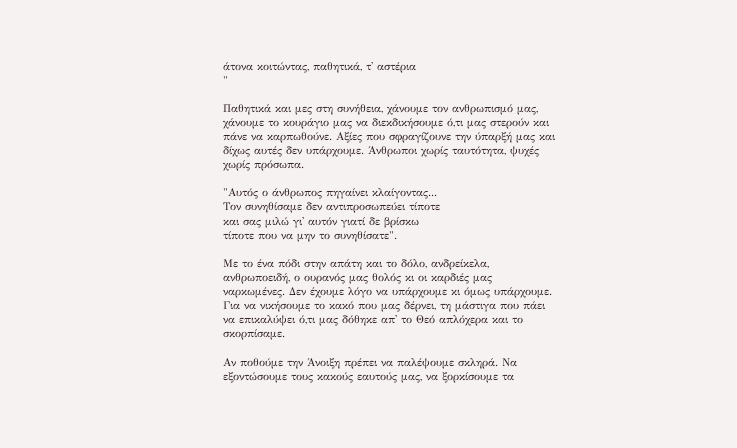άτονα κοιτώντας, παθητικά, τ' αστέρια
"

Παθητικά και μες στη συνήθεια, χάνουμε τον ανθρωπισμό μας, χάνουμε το κουράγιο μας να διεκδικήσουμε ό,τι μας στερούν και πάνε να καρπωθούνε. Αξίες που σφραγίζουνε την ύπαρξή μας και δίχως αυτές δεν υπάρχουμε. Άνθρωποι χωρίς ταυτότητα, ψυχές χωρίς πρόσωπα.

"Αυτός ο άνθρωπος πηγαίνει κλαίγοντας...
Τον συνηθίσαμε δεν αντιπροσωπεύει τίποτε
και σας μιλώ γι' αυτόν γιατί δε βρίσκω
τίποτε που να μην το συνηθίσατε".

Με το ένα πόδι στην απάτη και το δόλο, ανδρείκελα, ανθρωποειδή, ο ουρανός μας θολός κι οι καρδιές μας ναρκωμένες. Δεν έχουμε λόγο να υπάρχουμε κι όμως υπάρχουμε. Για να νικήσουμε το κακό που μας δέρνει, τη μάστιγα που πάει να επικαλύψει ό,τι μας δόθηκε απ' το Θεό απλόχερα και το σκορπίσαμε.

Αν ποθούμε την Άνοιξη πρέπει να παλέψουμε σκληρά. Να εξοντώσουμε τους κακούς εαυτούς μας, να ξορκίσουμε τα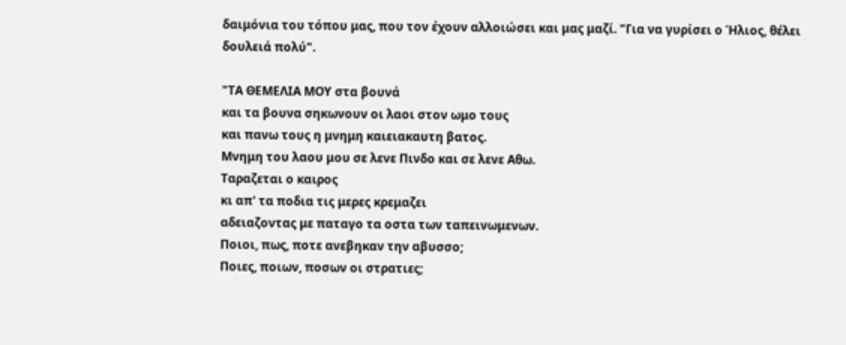δαιμόνια του τόπου μας, που τον έχουν αλλοιώσει και μας μαζί. "Για να γυρίσει ο Ήλιος, θέλει δουλειά πολύ".

"ΤΑ ΘΕΜΕΛΙΑ ΜΟΥ στα βουνά
και τα βουνα σηκωνουν οι λαοι στον ωμο τους
και πανω τους η μνημη καιειακαυτη βατος.
Μνημη του λαου μου σε λενε Πινδο και σε λενε Αθω.
Ταραζεται ο καιρος
κι απ' τα ποδια τις μερες κρεμαζει
αδειαζοντας με παταγο τα οστα των ταπεινωμενων.
Ποιοι, πως, ποτε ανεβηκαν την αβυσσο;
Ποιες, ποιων, ποσων οι στρατιες;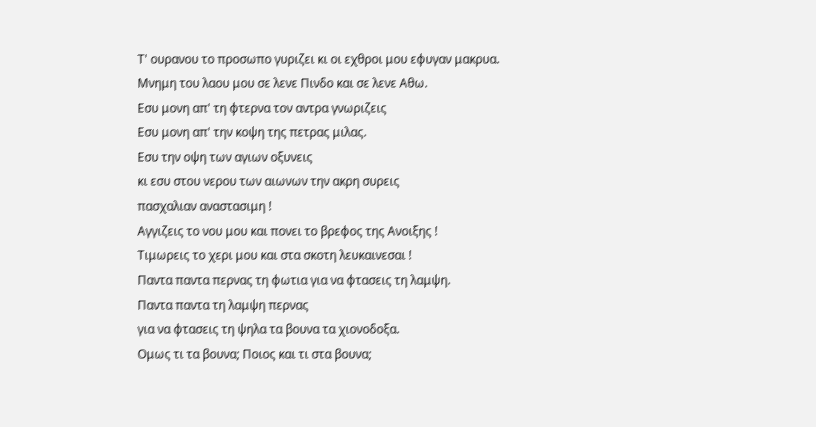Τ' ουρανου το προσωπο γυριζει κι οι εχθροι μου εφυγαν μακρυα.
Μνημη του λαου μου σε λενε Πινδο και σε λενε Αθω.
Εσυ μονη απ' τη φτερνα τον αντρα γνωριζεις
Εσυ μονη απ' την κοψη της πετρας μιλας.
Εσυ την οψη των αγιων οξυνεις
κι εσυ στου νερου των αιωνων την ακρη συρεις
πασχαλιαν αναστασιμη !
Αγγιζεις το νου μου και πονει το βρεφος της Ανοιξης !
Τιμωρεις το χερι μου και στα σκοτη λευκαινεσαι !
Παντα παντα περνας τη φωτια για να φτασεις τη λαμψη.
Παντα παντα τη λαμψη περνας
για να φτασεις τη ψηλα τα βουνα τα χιονοδοξα.
Ομως τι τα βουνα; Ποιος και τι στα βουνα;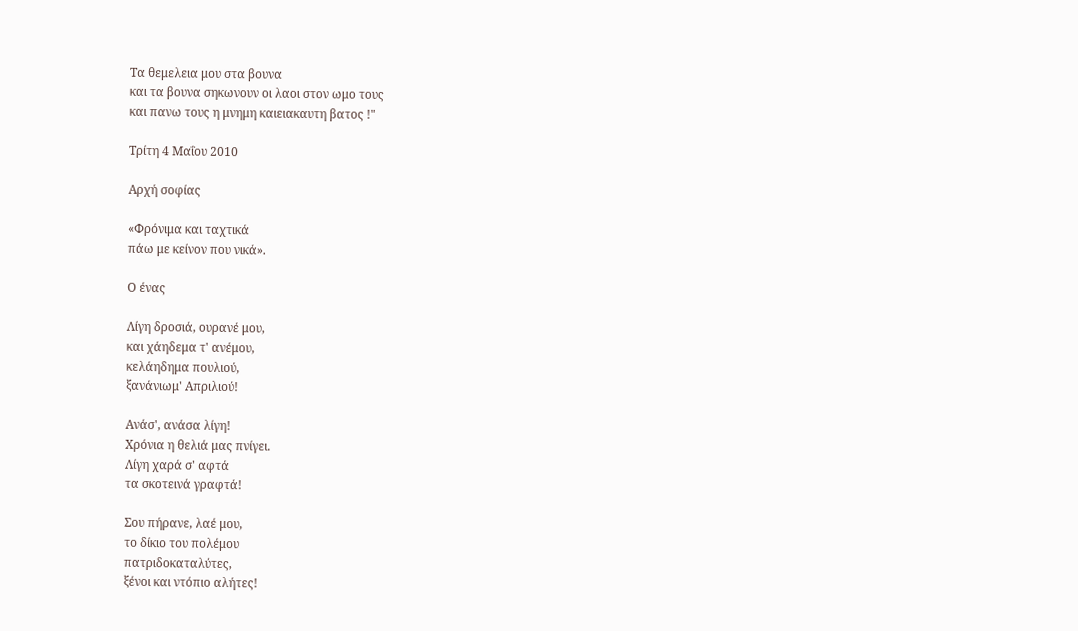Τα θεμελεια μου στα βουνα
και τα βουνα σηκωνουν οι λαοι στον ωμο τους
και πανω τους η μνημη καιειακαυτη βατος !"

Τρίτη 4 Μαΐου 2010

Αρχή σοφίας

«Φρόνιμα και ταχτικά
πάω με κείνον που νικά».

Ο ένας

Λίγη δροσιά, ουρανέ μου,
και χάηδεμα τ' ανέμου,
κελάηδημα πουλιού,
ξανάνιωμ' Απριλιού!

Ανάσ', ανάσα λίγη!
Χρόνια η θελιά μας πνίγει.
Λίγη χαρά σ' αφτά
τα σκοτεινά γραφτά!

Σου πήρανε, λαέ μου,
το δίκιο του πολέμου
πατριδοκαταλύτες,
ξένοι και ντόπιο αλήτες!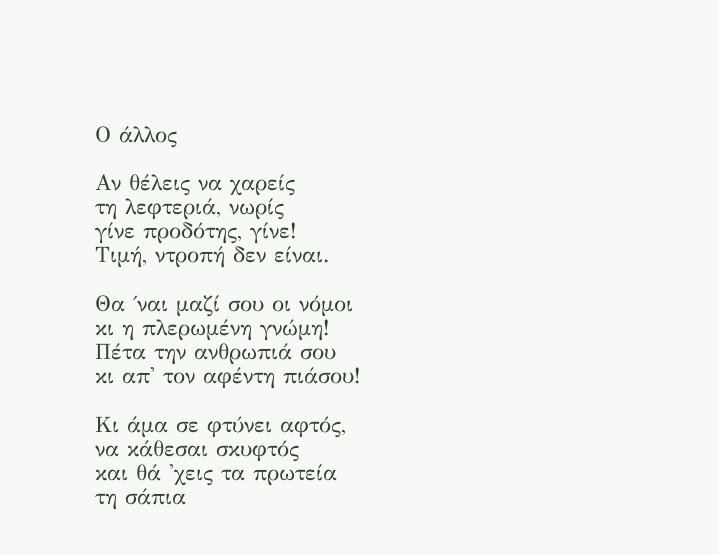Ο άλλος

Αν θέλεις να χαρείς
τη λεφτεριά, νωρίς
γίνε προδότης, γίνε!
Τιμή, ντροπή δεν είναι.

Θα ΄ναι μαζί σου οι νόμοι
κι η πλερωμένη γνώμη!
Πέτα την ανθρωπιά σου
κι απ' τον αφέντη πιάσου!

Κι άμα σε φτύνει αφτός,
να κάθεσαι σκυφτός
και θά 'χεις τα πρωτεία
τη σάπια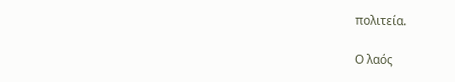πολιτεία.

Ο λαός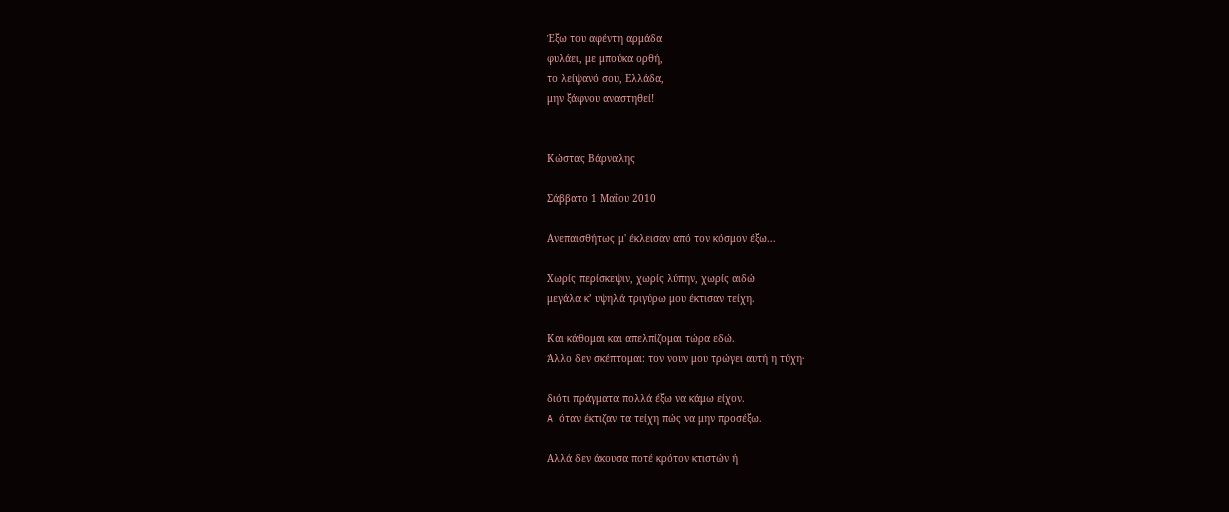Έξω του αφέντη αρμάδα
φυλάει, με μπούκα ορθή,
το λείψανό σου, Ελλάδα,
μην ξάφνου αναστηθεί!


Κώστας Βάρναλης

Σάββατο 1 Μαΐου 2010

Ανεπαισθήτως μ' έκλεισαν από τον κόσμον έξω...

Χωρίς περίσκεψιν, χωρίς λύπην, χωρίς αιδώ
μεγάλα κ’ υψηλά τριγύρω μου έκτισαν τείχη.

Και κάθομαι και απελπίζομαι τώρα εδώ.
Άλλο δεν σκέπτομαι: τον νουν μου τρώγει αυτή η τύχη·

διότι πράγματα πολλά έξω να κάμω είχον.
A όταν έκτιζαν τα τείχη πώς να μην προσέξω.

Aλλά δεν άκουσα ποτέ κρότον κτιστών ή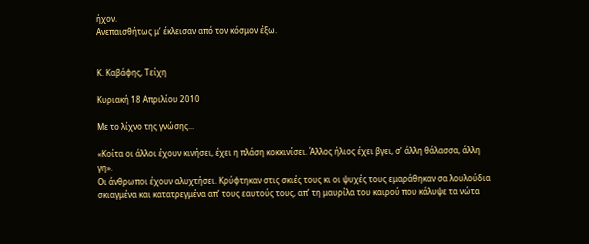ήχον.
Aνεπαισθήτως μ’ έκλεισαν από τον κόσμον έξω.


Κ. Καβάφης, Τείχη

Κυριακή 18 Απριλίου 2010

Με το λίχνο της γνώσης...

«Κοίτα οι άλλοι έχουν κινήσει, έχει η πλάση κοκκινίσει. Άλλος ήλιος έχει βγει, σ’ άλλη θάλασσα, άλλη γη».
Οι άνθρωποι έχουν αλυχτήσει. Κρύφτηκαν στις σκιές τους κι οι ψυχές τους εμαράθηκαν σα λουλούδια σκιαγμένα και κατατρεγμένα απ’ τους εαυτούς τους, απ’ τη μαυρίλα του καιρού που κάλυψε τα νώτα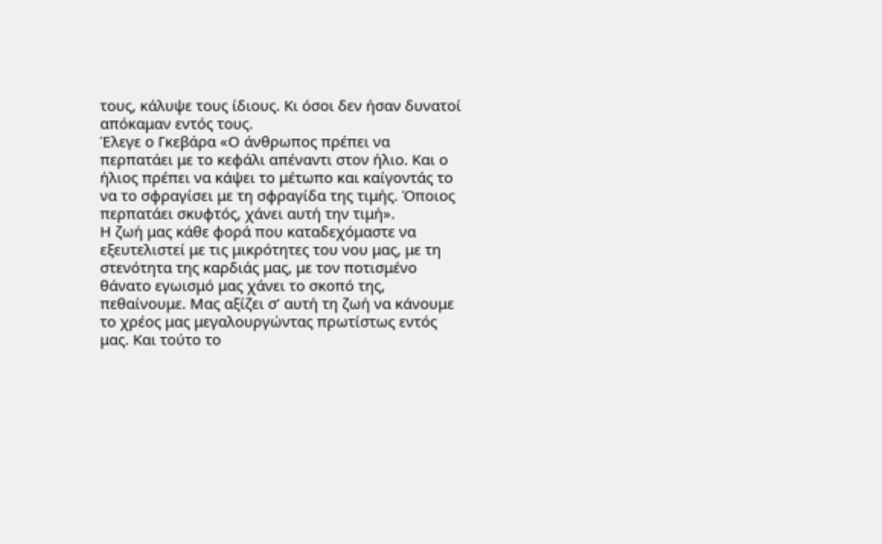τους, κάλυψε τους ίδιους. Κι όσοι δεν ήσαν δυνατοί απόκαμαν εντός τους.
Έλεγε ο Γκεβάρα «Ο άνθρωπος πρέπει να περπατάει με το κεφάλι απέναντι στον ήλιο. Και ο ήλιος πρέπει να κάψει το μέτωπο και καίγοντάς το να το σφραγίσει με τη σφραγίδα της τιμής. Όποιος περπατάει σκυφτός, χάνει αυτή την τιμή».
Η ζωή μας κάθε φορά που καταδεχόμαστε να εξευτελιστεί με τις μικρότητες του νου μας, με τη στενότητα της καρδιάς μας, με τον ποτισμένο θάνατο εγωισμό μας χάνει το σκοπό της, πεθαίνουμε. Μας αξίζει σ’ αυτή τη ζωή να κάνουμε το χρέος μας μεγαλουργώντας πρωτίστως εντός μας. Και τούτο το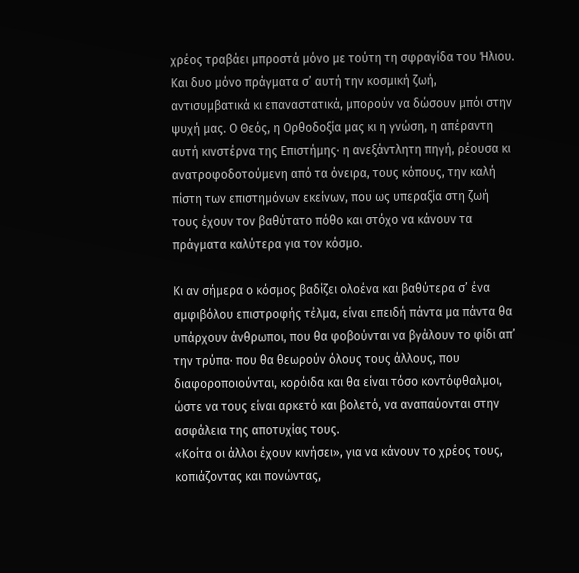χρέος τραβάει μπροστά μόνο με τούτη τη σφραγίδα του Ήλιου.
Και δυο μόνο πράγματα σ’ αυτή την κοσμική ζωή, αντισυμβατικά κι επαναστατικά, μπορούν να δώσουν μπόι στην ψυχή μας. Ο Θεός, η Ορθοδοξία μας κι η γνώση, η απέραντη αυτή κινστέρνα της Επιστήμης· η ανεξάντλητη πηγή, ρέουσα κι ανατροφοδοτούμενη από τα όνειρα, τους κόπους, την καλή πίστη των επιστημόνων εκείνων, που ως υπεραξία στη ζωή τους έχουν τον βαθύτατο πόθο και στόχο να κάνουν τα πράγματα καλύτερα για τον κόσμο.

Κι αν σήμερα ο κόσμος βαδίζει ολοένα και βαθύτερα σ’ ένα αμφιβόλου επιστροφής τέλμα, είναι επειδή πάντα μα πάντα θα υπάρχουν άνθρωποι, που θα φοβούνται να βγάλουν το φίδι απ’ την τρύπα· που θα θεωρούν όλους τους άλλους, που διαφοροποιούνται, κορόιδα και θα είναι τόσο κοντόφθαλμοι, ώστε να τους είναι αρκετό και βολετό, να αναπαύονται στην ασφάλεια της αποτυχίας τους.
«Κοίτα οι άλλοι έχουν κινήσει», για να κάνουν το χρέος τους, κοπιάζοντας και πονώντας,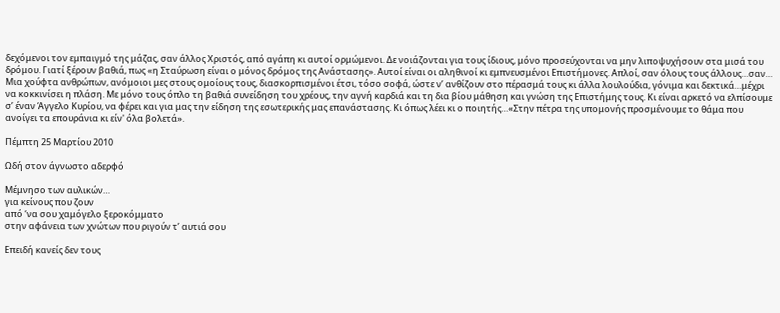δεχόμενοι τον εμπαιγμό της μάζας, σαν άλλος Χριστός, από αγάπη κι αυτοί ορμώμενοι. Δε νοιάζονται για τους ίδιους, μόνο προσεύχονται να μην λιποψυχήσουν στα μισά του δρόμου. Γιατί ξέρουν βαθιά, πως «η Σταύρωση είναι ο μόνος δρόμος της Ανάστασης». Αυτοί είναι οι αληθινοί κι εμπνευσμένοι Επιστήμονες. Απλοί, σαν όλους τους άλλους…σαν…
Μια χούφτα ανθρώπων, ανόμοιοι μες στους ομοίους τους, διασκορπισμένοι έτσι, τόσο σοφά, ώστε ν’ ανθίζουν στο πέρασμά τους κι άλλα λουλούδια, γόνιμα και δεκτικά…μέχρι να κοκκινίσει η πλάση. Με μόνο τους όπλο τη βαθιά συνείδηση του χρέους, την αγνή καρδιά και τη δια βίου μάθηση και γνώση της Επιστήμης τους. Κι είναι αρκετό να ελπίσουμε σ’ έναν Άγγελο Κυρίου, να φέρει και για μας την είδηση της εσωτερικής μας επανάστασης. Κι όπως λέει κι ο ποιητής…«Στην πέτρα της υπομονής προσμένουμε το θάμα που ανοίγει τα επουράνια κι είν' όλα βολετά».

Πέμπτη 25 Μαρτίου 2010

Ωδή στον άγνωστο αδερφό

Μέμνησο των αυλικών…
για κείνους που ζουν
από ‘να σου χαμόγελο ξεροκόμματο
στην αφάνεια των χνώτων που ριγούν τ’ αυτιά σου

Επειδή κανείς δεν τους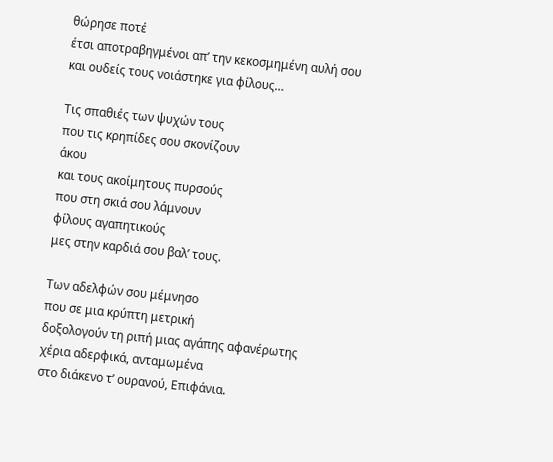θώρησε ποτέ
έτσι αποτραβηγμένοι απ’ την κεκοσμημένη αυλή σου
και ουδείς τους νοιάστηκε για φίλους…

Τις σπαθιές των ψυχών τους
που τις κρηπίδες σου σκονίζουν
άκου
και τους ακοίμητους πυρσούς
που στη σκιά σου λάμνουν
φίλους αγαπητικούς
μες στην καρδιά σου βαλ’ τους.

Των αδελφών σου μέμνησο
που σε μια κρύπτη μετρική
δοξολογούν τη ριπή μιας αγάπης αφανέρωτης
χέρια αδερφικά, ανταμωμένα
στο διάκενο τ’ ουρανού, Επιφάνια.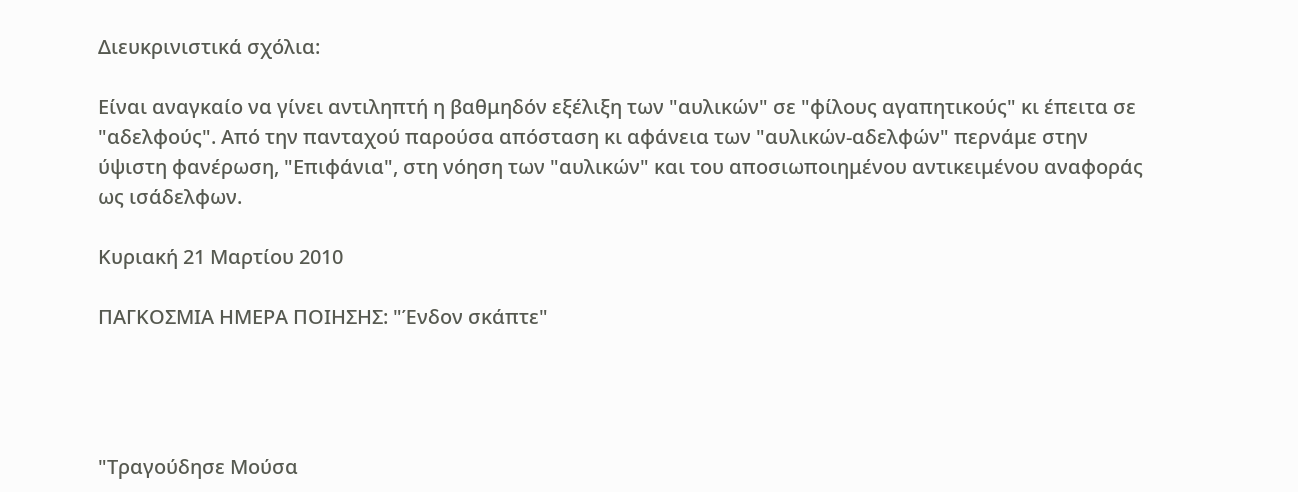Διευκρινιστικά σχόλια:

Είναι αναγκαίο να γίνει αντιληπτή η βαθμηδόν εξέλιξη των "αυλικών" σε "φίλους αγαπητικούς" κι έπειτα σε "αδελφούς". Από την πανταχού παρούσα απόσταση κι αφάνεια των "αυλικών-αδελφών" περνάμε στην ύψιστη φανέρωση, "Επιφάνια", στη νόηση των "αυλικών" και του αποσιωποιημένου αντικειμένου αναφοράς ως ισάδελφων.

Κυριακή 21 Μαρτίου 2010

ΠΑΓΚΟΣΜΙΑ ΗΜΕΡΑ ΠΟΙΗΣΗΣ: "Ένδον σκάπτε"




"Τραγούδησε Μούσα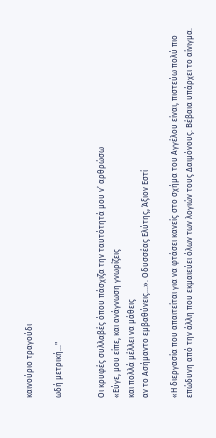καινούριο τραγούδι

ωδή μετρική..."


Οι κρυφές συλλαβές όπου πάσχιζα την ταυτότητά μου ν’ αρθρώσω
«Εύγε, μου είπε, και ανάγνωση γνωρίζεις
και πολλά μέλλει να μάθεις
αν το Ασήμαντο εμβαθύνεις…». Οδυσσέας Ελύτης, Άξιον Εστί

«Η διεργασία που απαιτείται για να φτάσει κανείς στο σχήμα του Αγγέλου είναι, πιστεύω πολύ πιο επώδυνη από την άλλη που εκμαιεύει όλων των λογιών τους Δαιμόνους. Βέβαια υπάρχει το αίνιγμα.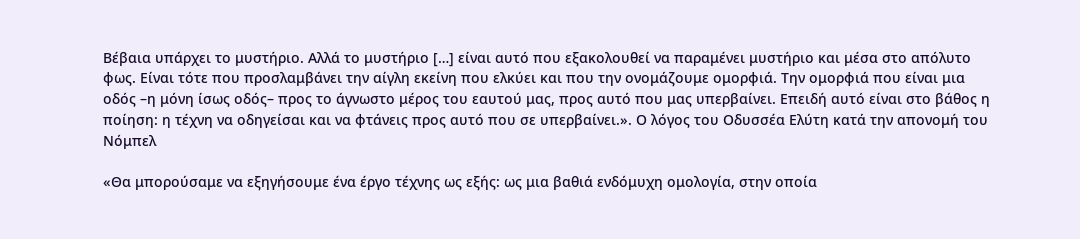Βέβαια υπάρχει το μυστήριο. Αλλά το μυστήριο […] είναι αυτό που εξακολουθεί να παραμένει μυστήριο και μέσα στο απόλυτο φως. Είναι τότε που προσλαμβάνει την αίγλη εκείνη που ελκύει και που την ονομάζουμε ομορφιά. Την ομορφιά που είναι μια οδός –η μόνη ίσως οδός– προς το άγνωστο μέρος του εαυτού μας, προς αυτό που μας υπερβαίνει. Επειδή αυτό είναι στο βάθος η ποίηση: η τέχνη να οδηγείσαι και να φτάνεις προς αυτό που σε υπερβαίνει.». Ο λόγος του Οδυσσέα Ελύτη κατά την απονομή του Νόμπελ

«Θα μπορούσαμε να εξηγήσουμε ένα έργο τέχνης ως εξής: ως μια βαθιά ενδόμυχη ομολογία, στην οποία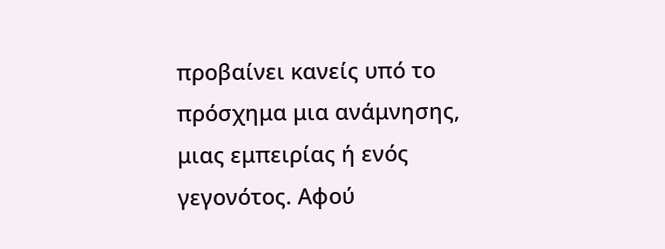προβαίνει κανείς υπό το πρόσχημα μια ανάμνησης, μιας εμπειρίας ή ενός γεγονότος. Αφού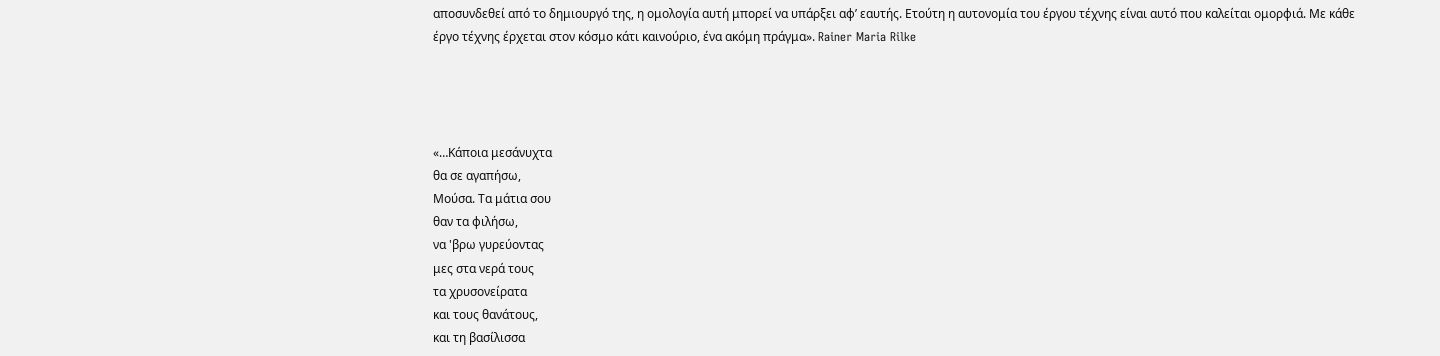αποσυνδεθεί από το δημιουργό της, η ομολογία αυτή μπορεί να υπάρξει αφ’ εαυτής. Ετούτη η αυτονομία του έργου τέχνης είναι αυτό που καλείται ομορφιά. Με κάθε έργο τέχνης έρχεται στον κόσμο κάτι καινούριο, ένα ακόμη πράγμα». Rainer Maria Rilke




«…Κάποια μεσάνυχτα
θα σε αγαπήσω,
Μούσα. Τα μάτια σου
θαν τα φιλήσω,
να 'βρω γυρεύοντας
μες στα νερά τους
τα χρυσονείρατα
και τους θανάτους,
και τη βασίλισσα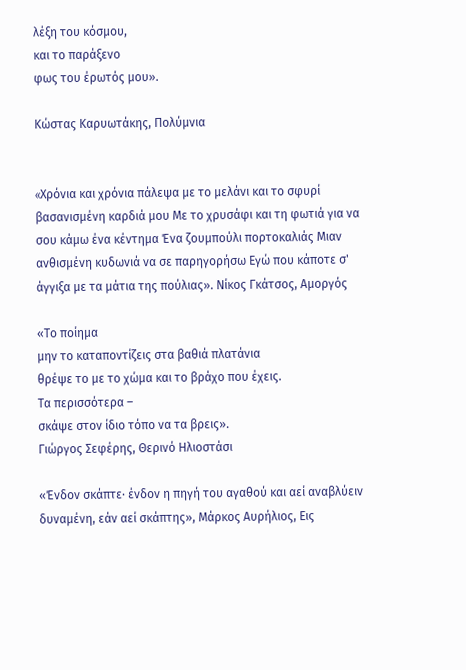λέξη του κόσμου,
και το παράξενο
φως του έρωτός μου».

Κώστας Καρυωτάκης, Πολύμνια


«Xρόνια και χρόνια πάλεψα με το μελάνι και το σφυρί βασανισμένη καρδιά μου Mε το χρυσάφι και τη φωτιά για να σου κάμω ένα κέντημα Ένα ζουμπούλι πορτοκαλιάς Mιαν ανθισμένη κυδωνιά να σε παρηγορήσω Εγώ που κάποτε σ' άγγιξα με τα μάτια της πούλιας». Νίκος Γκάτσος, Αμοργός

«Το ποίημα
μην το καταποντίζεις στα βαθιά πλατάνια
θρέψε το με το χώμα και το βράχο που έχεις.
Τα περισσότερα –
σκάψε στον ίδιο τόπο να τα βρεις».
Γιώργος Σεφέρης, Θερινό Ηλιοστάσι

«Ένδον σκάπτε· ένδον η πηγή του αγαθού και αεί αναβλύειν δυναμένη, εάν αεί σκάπτης», Μάρκος Αυρήλιος, Εις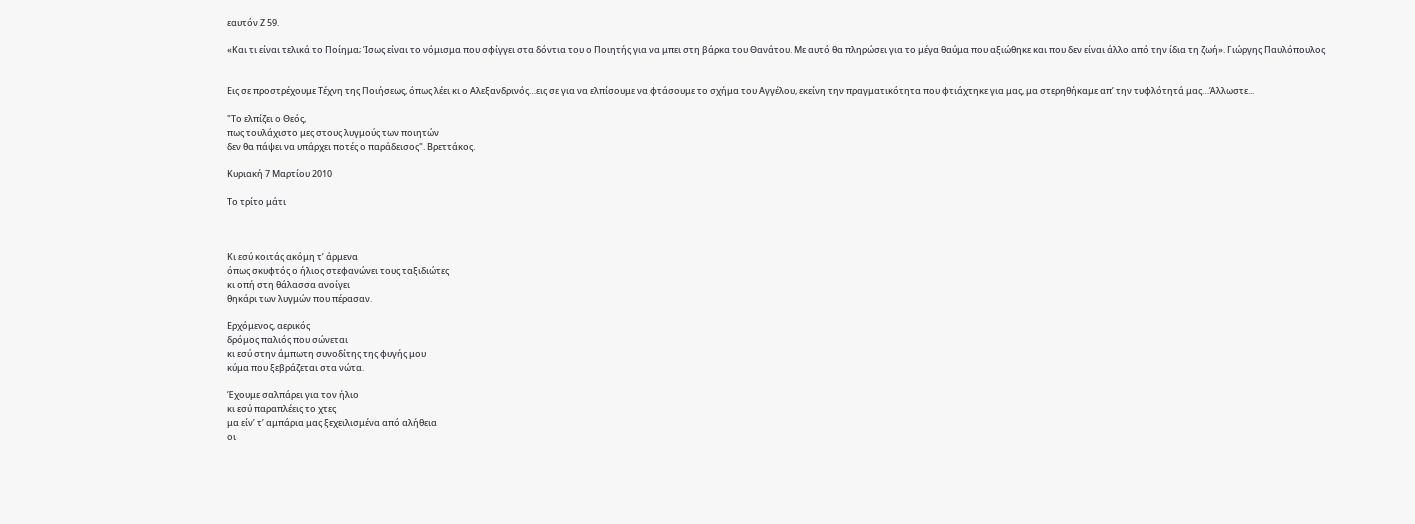εαυτόν Ζ 59.

«Και τι είναι τελικά το Ποίημα; Ίσως είναι το νόμισμα που σφίγγει στα δόντια του ο Ποιητής για να μπει στη βάρκα του Θανάτου. Με αυτό θα πληρώσει για το μέγα θαύμα που αξιώθηκε και που δεν είναι άλλο από την ίδια τη ζωή». Γιώργης Παυλόπουλος


Εις σε προστρέχουμε Τέχνη της Ποιήσεως, όπως λέει κι ο Αλεξανδρινός…εις σε για να ελπίσουμε να φτάσουμε το σχήμα του Αγγέλου, εκείνη την πραγματικότητα που φτιάχτηκε για μας, μα στερηθήκαμε απ’ την τυφλότητά μας…Άλλωστε...

"Το ελπίζει ο Θεός,
πως τουλάχιστο μες στους λυγμούς των ποιητών
δεν θα πάψει να υπάρχει ποτές ο παράδεισος". Βρεττάκος.

Κυριακή 7 Μαρτίου 2010

Το τρίτο μάτι



Κι εσύ κοιτάς ακόμη τ’ άρμενα
όπως σκυφτός ο ήλιος στεφανώνει τους ταξιδιώτες
κι οπή στη θάλασσα ανοίγει
θηκάρι των λυγμών που πέρασαν.

Ερχόμενος, αερικός
δρόμος παλιός που σώνεται
κι εσύ στην άμπωτη συνοδίτης της φυγής μου
κύμα που ξεβράζεται στα νώτα.

Έχουμε σαλπάρει για τον ήλιο
κι εσύ παραπλέεις το χτες
μα είν’ τ’ αμπάρια μας ξεχειλισμένα από αλήθεια
οι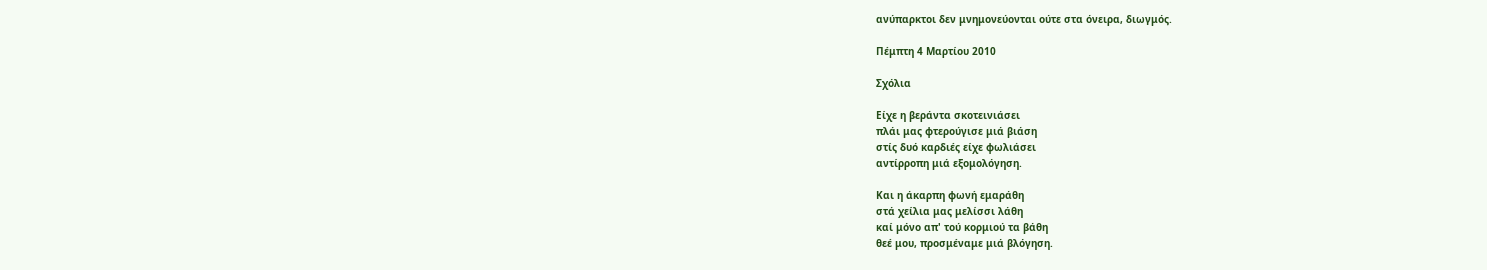ανύπαρκτοι δεν μνημονεύονται ούτε στα όνειρα, διωγμός.

Πέμπτη 4 Μαρτίου 2010

Σχόλια

Είχε η βεράντα σκοτεινιάσει
πλάι μας φτερούγισε μιά βιάση
στίς δυό καρδιές είχε φωλιάσει
αντίρροπη μιά εξομολόγηση.

Και η άκαρπη φωνή εμαράθη
στά χείλια μας μελίσσι λάθη
καί μόνο απ' τού κορμιού τα βάθη
θεέ μου, προσμέναμε μιά βλόγηση.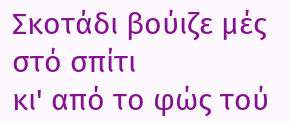Σκοτάδι βούιζε μές στό σπίτι
κι' από το φώς τού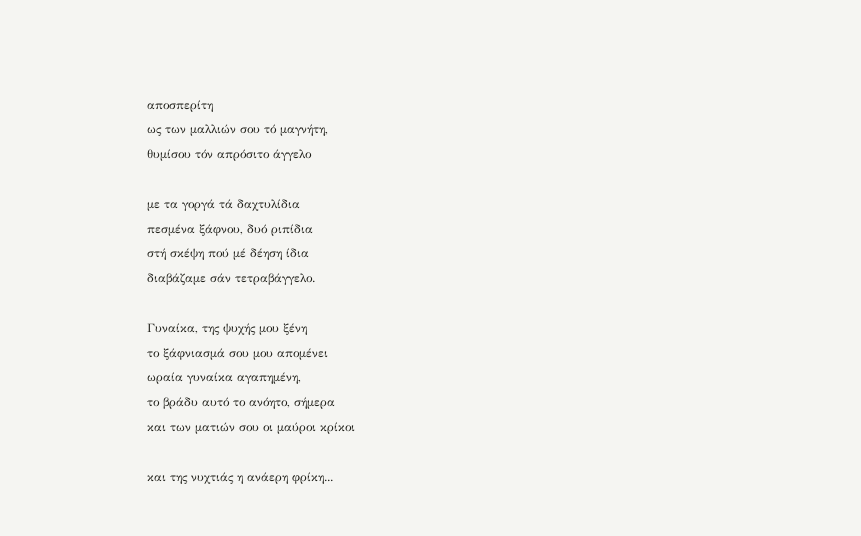αποσπερίτη
ως των μαλλιών σου τό μαγνήτη,
θυμίσου τόν απρόσιτο άγγελο

με τα γοργά τά δαχτυλίδια
πεσμένα ξάφνου, δυό ριπίδια
στή σκέψη πού μέ δέηση ίδια
διαβάζαμε σάν τετραβάγγελο.

Γυναίκα, της ψυχής μου ξένη
το ξάφνιασμά σου μου απομένει
ωραία γυναίκα αγαπημένη,
το βράδυ αυτό το ανόητο, σήμερα
και των ματιών σου οι μαύροι κρίκοι

και της νυχτιάς η ανάερη φρίκη...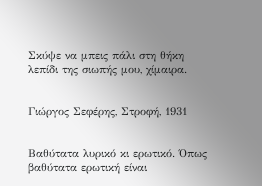Σκύψε να μπεις πάλι στη θήκη
λεπίδι της σιωπής μου, χίμαιρα.


Γιώργος Σεφέρης, Στροφή, 1931


Βαθύτατα λυρικό κι ερωτικό. Όπως βαθύτατα ερωτική είναι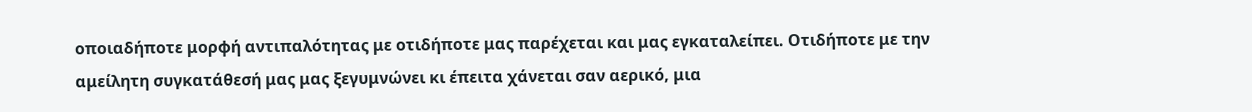οποιαδήποτε μορφή αντιπαλότητας με οτιδήποτε μας παρέχεται και μας εγκαταλείπει. Οτιδήποτε με την αμείλητη συγκατάθεσή μας μας ξεγυμνώνει κι έπειτα χάνεται σαν αερικό, μια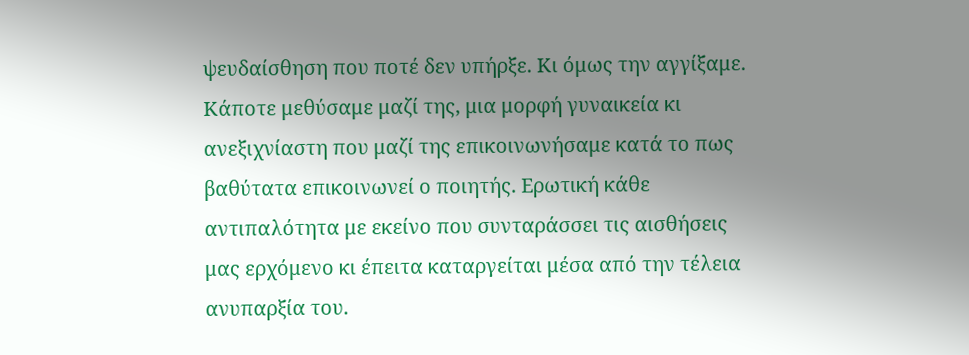ψευδαίσθηση που ποτέ δεν υπήρξε. Κι όμως την αγγίξαμε. Κάποτε μεθύσαμε μαζί της, μια μορφή γυναικεία κι ανεξιχνίαστη που μαζί της επικοινωνήσαμε κατά το πως βαθύτατα επικοινωνεί ο ποιητής. Ερωτική κάθε αντιπαλότητα με εκείνο που συνταράσσει τις αισθήσεις μας ερχόμενο κι έπειτα καταργείται μέσα από την τέλεια ανυπαρξία του.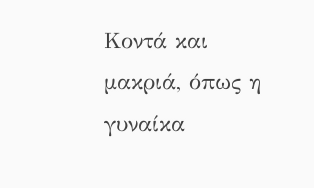Κοντά και μακριά, όπως η γυναίκα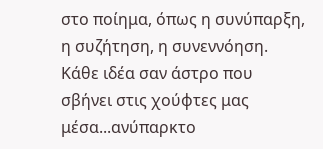στο ποίημα, όπως η συνύπαρξη, η συζήτηση, η συνεννόηση. Κάθε ιδέα σαν άστρο που σβήνει στις χούφτες μας μέσα...ανύπαρκτο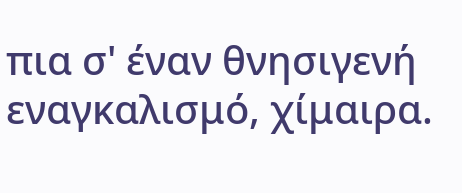πια σ' έναν θνησιγενή εναγκαλισμό, χίμαιρα.